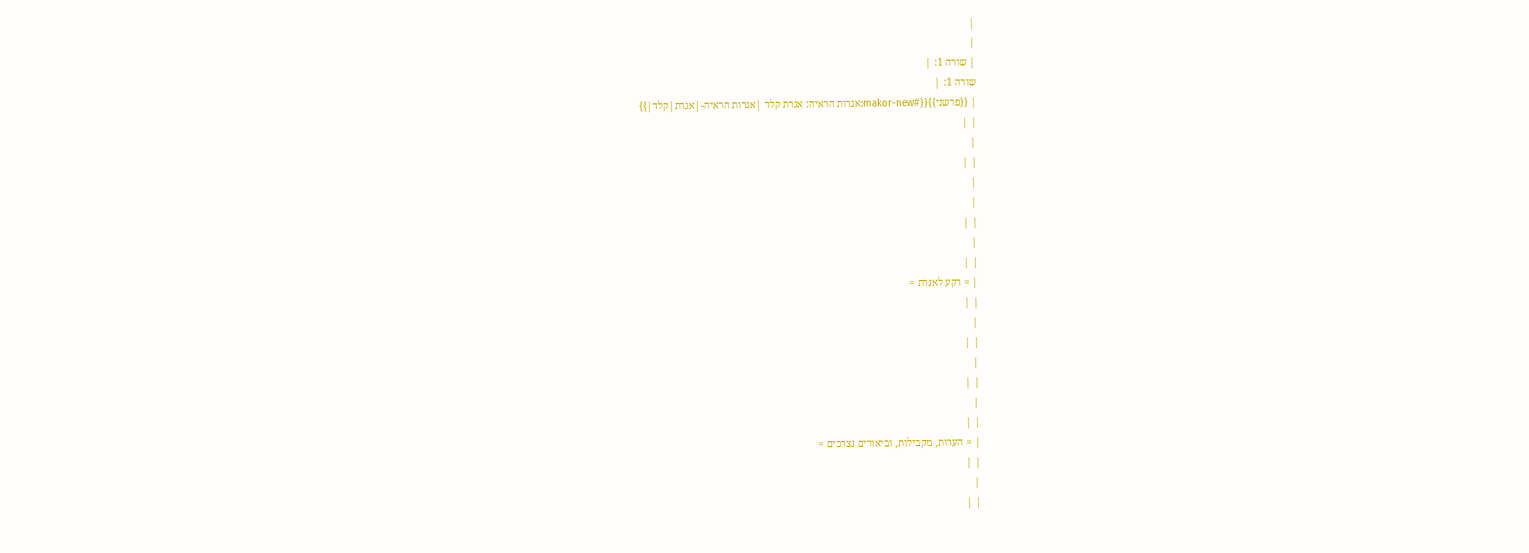|
|
| שורה 1: |
שורה 1: |
| {{פרשני}}{{#makor-new:אגרות הראיה: אגרת קלד |אגרות הראיה-|אגרת|קלד|}}
| |
|
| |
|
|
| |
|
| |
| = רקע לאגרת =
| |
|
| |
|
| |
|
| |
| = הערות, מקבילות, וביאורים נצרכים =
| |
|
| |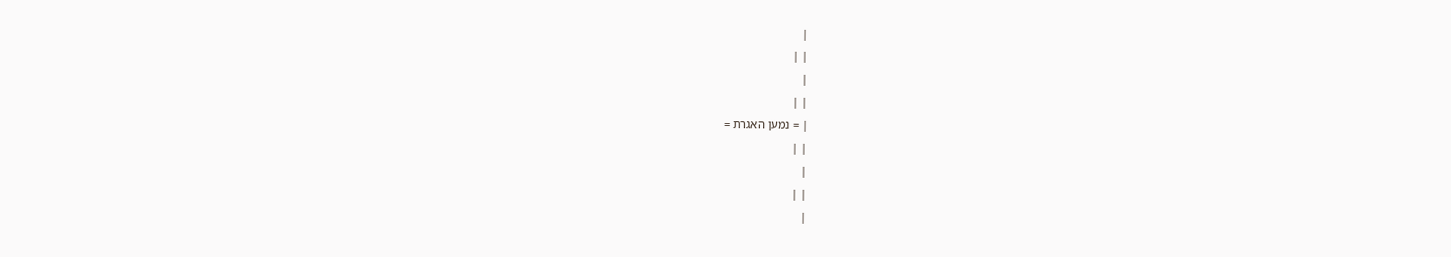|
| |
|
| |
| = נמען האגרת =
| |
|
| |
|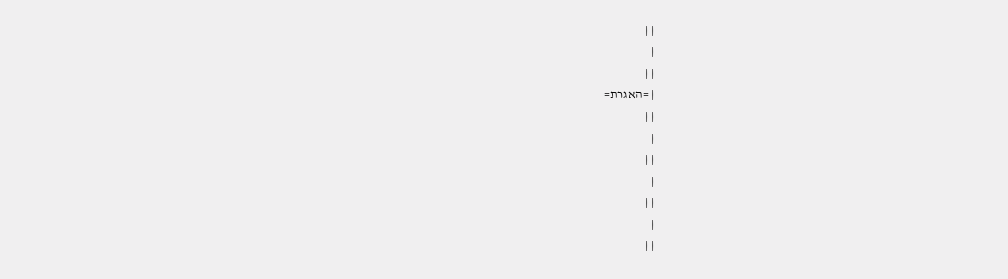| |
|
| |
| =האגרת=
| |
|
| |
|
| |
|
| |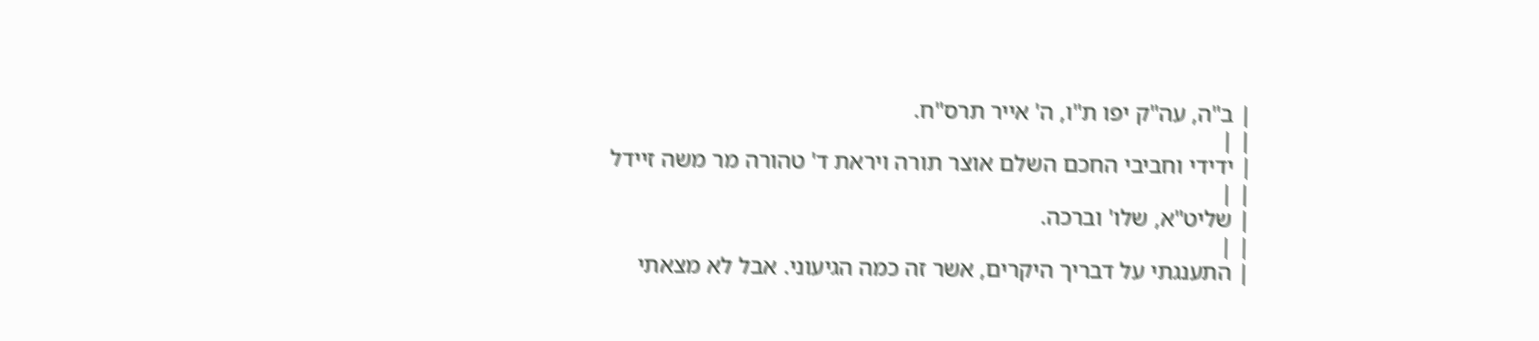| ב"ה, עה"ק יפו ת"ו, ה' אייר תרס"ח.
| |
| ידידי וחביבי החכם השלם אוצר תורה ויראת ד' טהורה מר משה זיידל
| |
| שליט"א, שלו' וברכה.
| |
| התענגתי על דבריך היקרים, אשר זה כמה הגיעוני. אבל לא מצאתי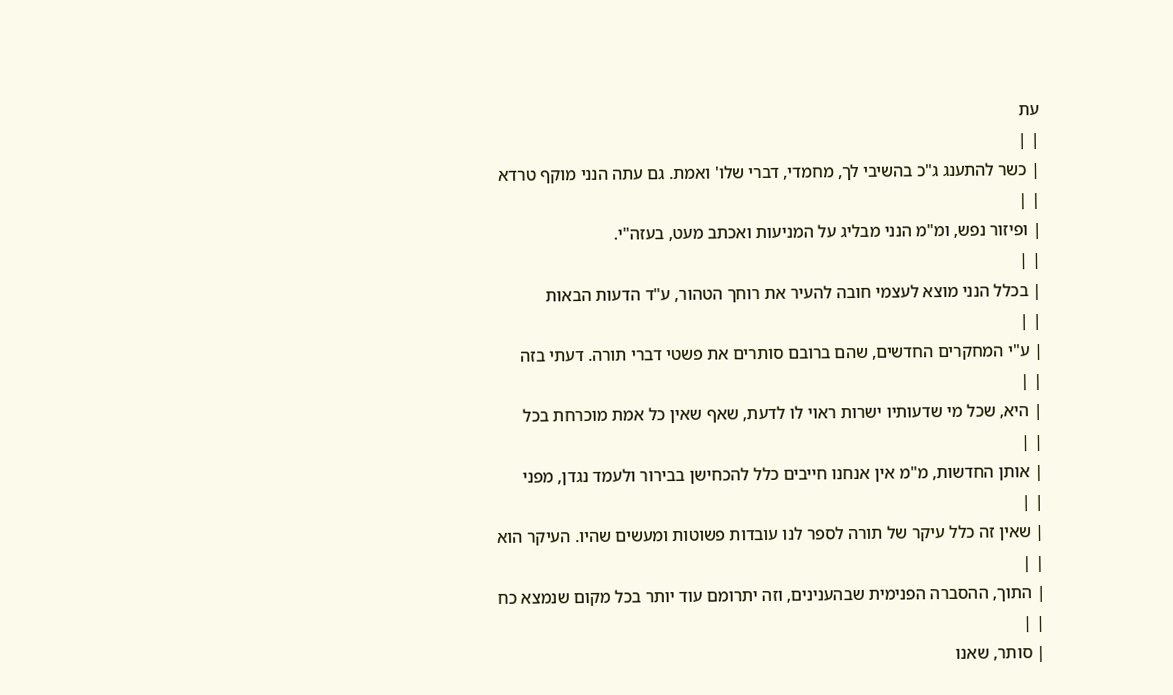עת
| |
| כשר להתענג ג"כ בהשיבי לך, מחמדי, דברי שלו' ואמת. גם עתה הנני מוקף טרדא
| |
| ופיזור נפש, ומ"מ הנני מבליג על המניעות ואכתב מעט, בעזה"י.
| |
| בכלל הנני מוצא לעצמי חובה להעיר את רוחך הטהור, ע"ד הדעות הבאות
| |
| ע"י המחקרים החדשים, שהם ברובם סותרים את פשטי דברי תורה. דעתי בזה
| |
| היא, שכל מי שדעותיו ישרות ראוי לו לדעת, שאף שאין כל אמת מוכרחת בכל
| |
| אותן החדשות, מ"מ אין אנחנו חייבים כלל להכחישן בבירור ולעמד נגדן, מפני
| |
| שאין זה כלל עיקר של תורה לספר לנו עובדות פשוטות ומעשים שהיו. העיקר הוא
| |
| התוך, ההסברה הפנימית שבהענינים, וזה יתרומם עוד יותר בכל מקום שנמצא כח
| |
| סותר, שאנו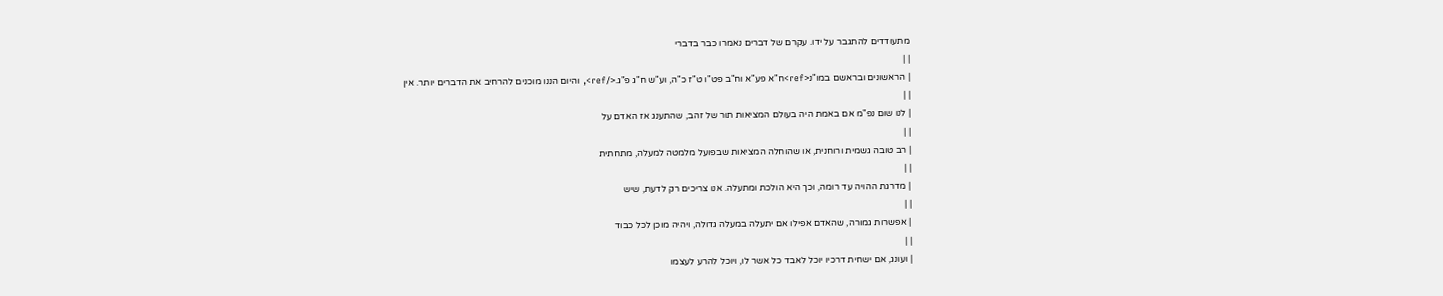מתעודדים להתגבר על ידו. עקרם של דברים נאמרו כבר בדברי
| |
| הראשונים ובראשם במו"נ<ref>ח"א פע"א וח"ב פט"ו ט"ז כ"ה, וע"ש ח"ג פ"ג.</ref>, והיום הננו מוכנים להרחיב את הדברים יותר. אין
| |
| לנו שום נפ"מ אם באמת היה בעולם המציאות תור של זהב, שהתענג אז האדם על
| |
| רב טובה גשמית ורוחנית, או שהוחלה המציאות שבפועל מלמטה למעלה, מתחתית
| |
| מדרגת ההויה עד רומה, וכך היא הולכת ומתעלה. אנו צריכים רק לדעת, שיש
| |
| אפשרות גמורה, שהאדם אפילו אם יתעלה במעלה גדולה, ויהיה מוכן לכל כבוד
| |
| ועונג, אם ישחית דרכיו יוכל לאבד כל אשר לו, ויוכל להרע לעצמו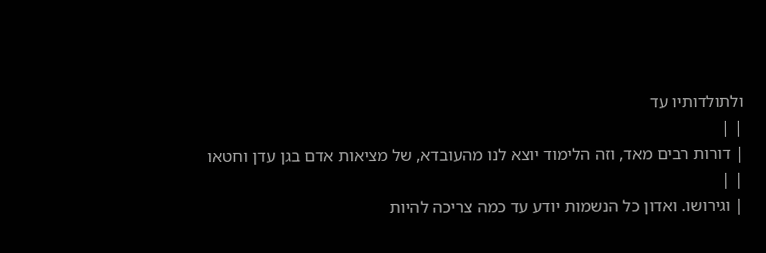ולתולדותיו עד
| |
| דורות רבים מאד, וזה הלימוד יוצא לנו מהעובדא, של מציאות אדם בגן עדן וחטאו
| |
| וגירושו. ואדון כל הנשמות יודע עד כמה צריכה להיות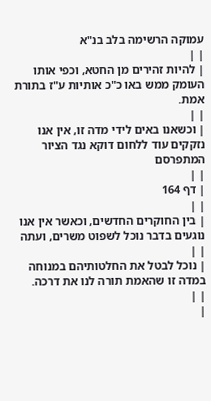עמוקה הרשימה בלב בנ"א
| |
| להיות זהירים מן החטא, וכפי אותו העומק ממש באו כ"כ אותיות ע"ז בתורת אמת.
| |
| וכשאנו באים לידי מדה זו, אין אנו נזקקים עוד ללחום דוקא נגד הציור המתפרסם
| |
| דף 164
| |
| בין החוקרים החדשים, וכאשר אין אנו נוגעים בדבר נוכל לשפוט משרים, ועתה
| |
| נוכל לבטל את החלטותיהם במנוחה במדה זו שהאמת תורה לנו את דרכה.
| |
|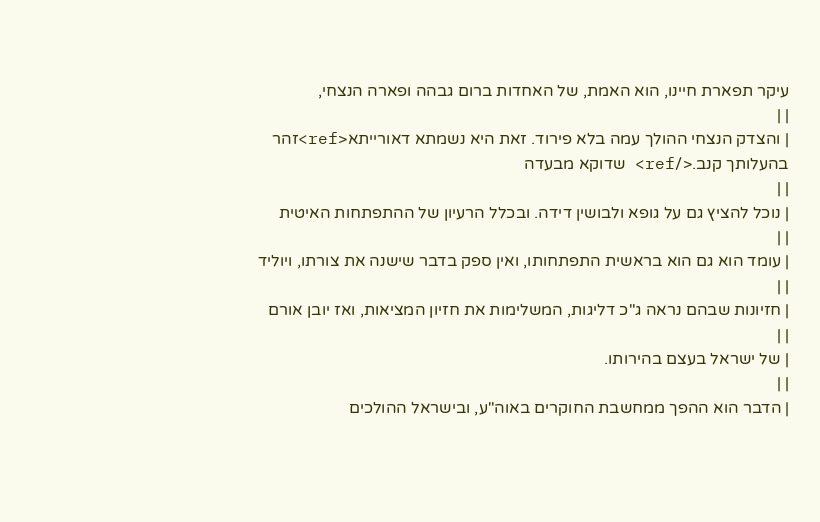עיקר תפארת חיינו, הוא האמת, של האחדות ברום גבהה ופארה הנצחי,
| |
| והצדק הנצחי ההולך עמה בלא פירוד. זאת היא נשמתא דאורייתא<ref>זהר בהעלותך קנב.</ref> שדוקא מבעדה
| |
| נוכל להציץ גם על גופא ולבושין דידה. ובכלל הרעיון של ההתפתחות האיטית
| |
| עומד הוא גם הוא בראשית התפתחותו, ואין ספק בדבר שישנה את צורתו, ויוליד
| |
| חזיונות שבהם נראה ג"כ דליגות, המשלימות את חזיון המציאות, ואז יובן אורם
| |
| של ישראל בעצם בהירותו.
| |
| הדבר הוא ההפך ממחשבת החוקרים באוה"ע, ובישראל ההולכים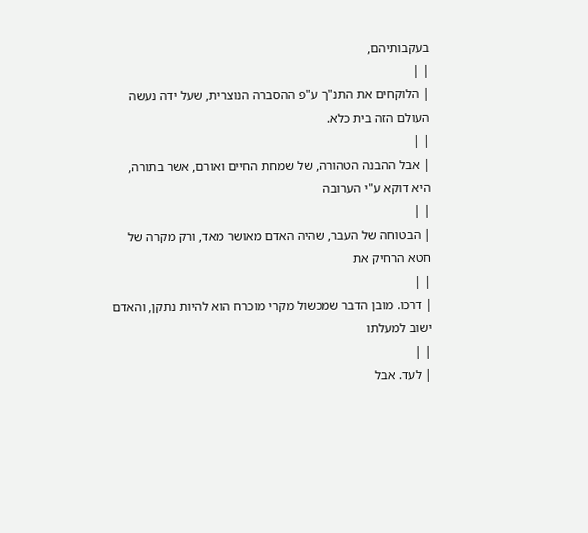בעקבותיהם,
| |
| הלוקחים את התנ"ך ע"פ ההסברה הנוצרית, שעל ידה נעשה העולם הזה בית כלא.
| |
| אבל ההבנה הטהורה, של שמחת החיים ואורם, אשר בתורה, היא דוקא ע"י הערובה
| |
| הבטוחה של העבר, שהיה האדם מאושר מאד, ורק מקרה של חטא הרחיק את
| |
| דרכו. מובן הדבר שמכשול מקרי מוכרח הוא להיות נתקן, והאדם ישוב למעלתו
| |
| לעד. אבל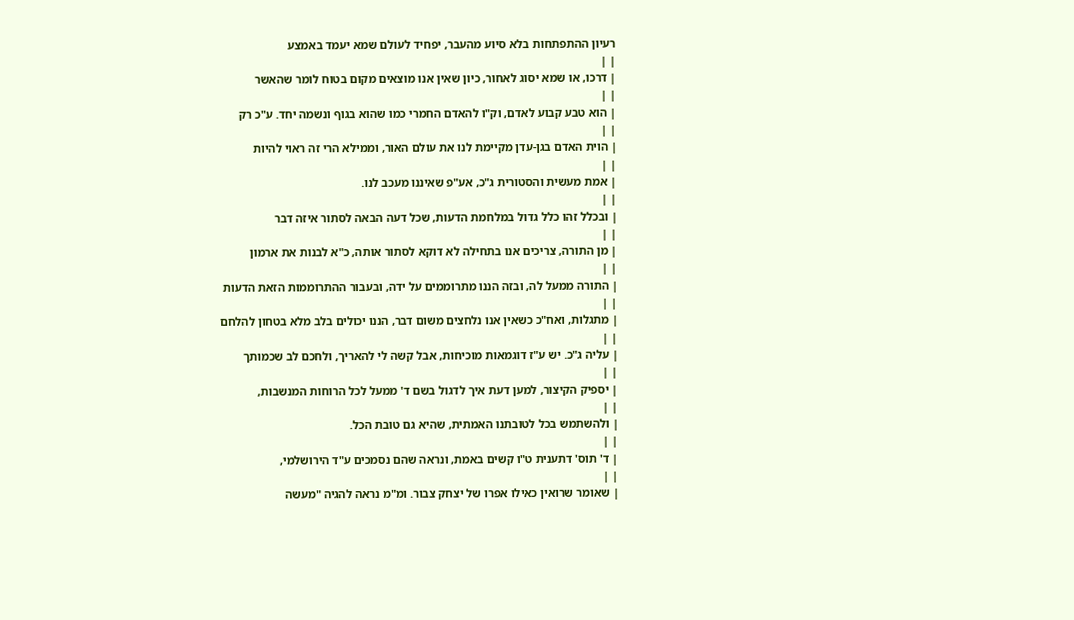רעיון ההתפתחות בלא סיוע מהעבר, יפחיד לעולם שמא יעמד באמצע
| |
| דרכו, או שמא יסוג לאחור, כיון שאין אנו מוצאים מקום בטוח לומר שהאשר
| |
| הוא טבע קבוע לאדם, וק"ו להאדם החמרי כמו שהוא בגוף ונשמה יחד. ע"כ רק
| |
| הוית האדם בגן-עדן מקיימת לנו את עולם האור, וממילא הרי זה ראוי להיות
| |
| אמת מעשית והסטורית ג"כ, אע"פ שאיננו מעכב לנו.
| |
| ובכלל זהו כלל גדול במלחמת הדעות, שכל דעה הבאה לסתור איזה דבר
| |
| מן התורה, צריכים אנו בתחילה לא דוקא לסתור אותה, כ"א לבנות את ארמון
| |
| התורה ממעל לה, ובזה הננו מתרוממים על ידה, ובעבור ההתרוממות הזאת הדעות
| |
| מתגלות, ואח"כ כשאין אנו נלחצים משום דבר, הננו יכולים בלב מלא בטחון להלחם
| |
| עליה ג"כ. יש ע"ז דוגמאות מוכיחות, אבל קשה לי להאריך, ולחכם לב שכמותך
| |
| יספיק הקיצור, למען דעת איך לדגול בשם ד' ממעל לכל הרוחות המנשבות,
| |
| ולהשתמש בכל לטובתנו האמתית, שהיא גם טובת הכל.
| |
| ד' תוס' דתענית ט"ו קשים באמת, ונראה שהם נסמכים ע"ד הירושלמי,
| |
| שאומר שרואין כאילו אפרו של יצחק צבור. ומ"מ נראה להגיה "מעשה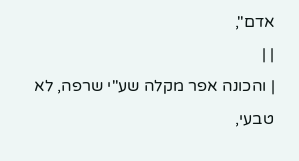אדם",
| |
| והכונה אפר מקלה שע"י שרפה, לא טבעי,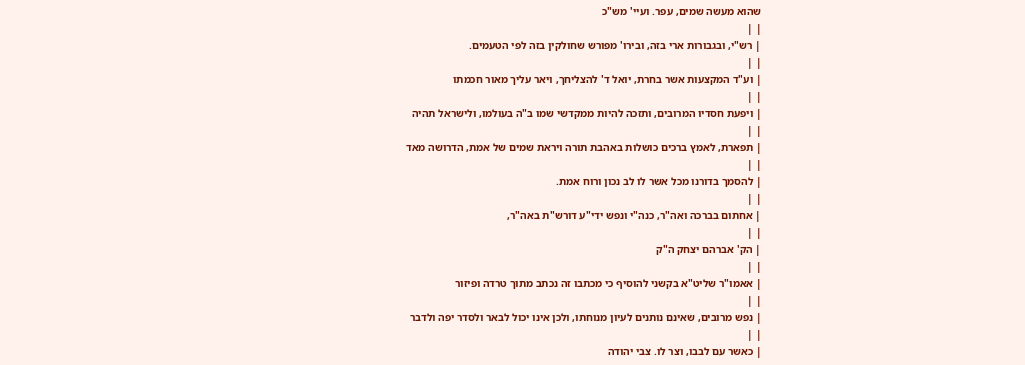שהוא מעשה שמים, עפר. ועיי' מש"כ
| |
| רש"י, ובגבורות ארי בזה, ובירו' מפורש שחולקין בזה לפי הטעמים.
| |
| וע"ד המקצעות אשר בחרת, יואל ד' להצליחך, ויאר עליך מאור חכמתו
| |
| ויפעת חסדיו המרובים, ותזכה להיות ממקדשי שמו ב"ה בעולמו, ולישראל תהיה
| |
| תפארת, לאמץ ברכים כושלות באהבת תורה ויראת שמים של אמת, הדרושה מאד
| |
| להסמך בדורנו מכל אשר לו לב נכון ורוח אמת.
| |
| אחתום בברכה ואה"ר, כנה"י ונפש ידי"ע דורש"ת באה"ר,
| |
| הק' אברהם יצחק ה"ק
| |
| אאמו"ר שליט"א בקשני להוסיף כי מכתבו זה נכתב מתוך טרדה ופיזור
| |
| נפש מרובים, שאינם נותנים לעיון מנוחתו, ולכן אינו יכול לבאר ולסדר יפה ולדבר
| |
| כאשר עם לבבו, וצר לו. צבי יהודה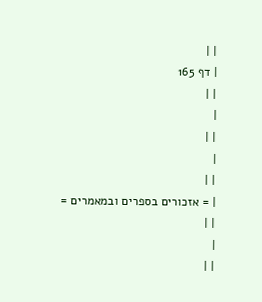| |
| דף 165
| |
|
| |
|
| |
| = אזכורים בספרים ובמאמרים =
| |
|
| |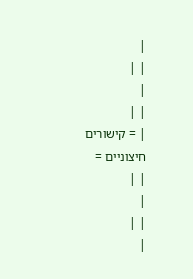|
| |
|
| |
| = קישורים חיצוניים =
| |
|
| |
|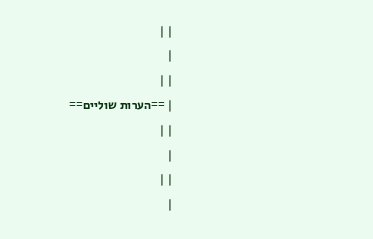| |
|
| |
| ==הערות שוליים==
| |
|
| |
|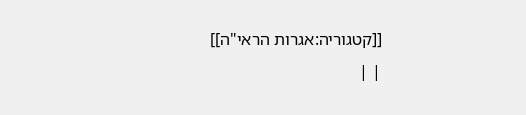[[קטגוריה:אגרות הראי"ה]]
| |